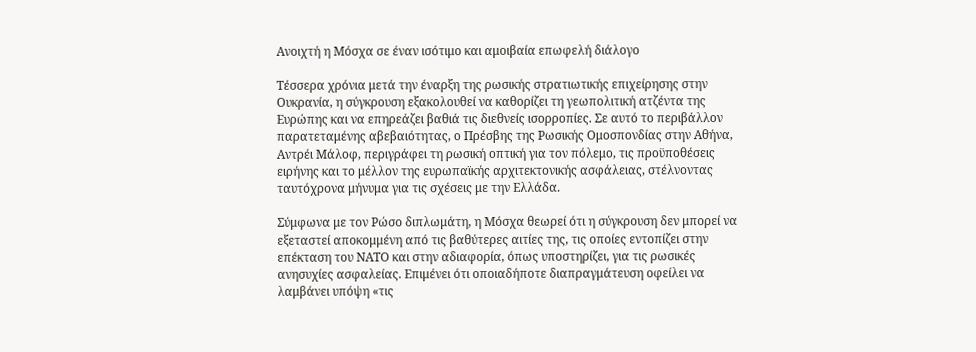Ανοιχτή η Μόσχα σε έναν ισότιμο και αμοιβαία επωφελή διάλογο

Τέσσερα χρόνια μετά την έναρξη της ρωσικής στρατιωτικής επιχείρησης στην Ουκρανία, η σύγκρουση εξακολουθεί να καθορίζει τη γεωπολιτική ατζέντα της Ευρώπης και να επηρεάζει βαθιά τις διεθνείς ισορροπίες. Σε αυτό το περιβάλλον παρατεταμένης αβεβαιότητας, ο Πρέσβης της Ρωσικής Ομοσπονδίας στην Αθήνα, Αντρέι Μάλοφ, περιγράφει τη ρωσική οπτική για τον πόλεμο, τις προϋποθέσεις ειρήνης και το μέλλον της ευρωπαϊκής αρχιτεκτονικής ασφάλειας, στέλνοντας ταυτόχρονα μήνυμα για τις σχέσεις με την Ελλάδα.

Σύμφωνα με τον Ρώσο διπλωμάτη, η Μόσχα θεωρεί ότι η σύγκρουση δεν μπορεί να εξεταστεί αποκομμένη από τις βαθύτερες αιτίες της, τις οποίες εντοπίζει στην επέκταση του ΝΑΤΟ και στην αδιαφορία, όπως υποστηρίζει, για τις ρωσικές ανησυχίες ασφαλείας. Επιμένει ότι οποιαδήποτε διαπραγμάτευση οφείλει να λαμβάνει υπόψη «τις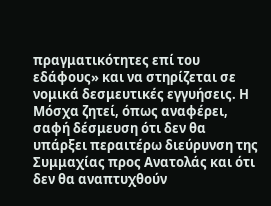πραγματικότητες επί του εδάφους» και να στηρίζεται σε νομικά δεσμευτικές εγγυήσεις. Η Μόσχα ζητεί, όπως αναφέρει, σαφή δέσμευση ότι δεν θα υπάρξει περαιτέρω διεύρυνση της Συμμαχίας προς Ανατολάς και ότι δεν θα αναπτυχθούν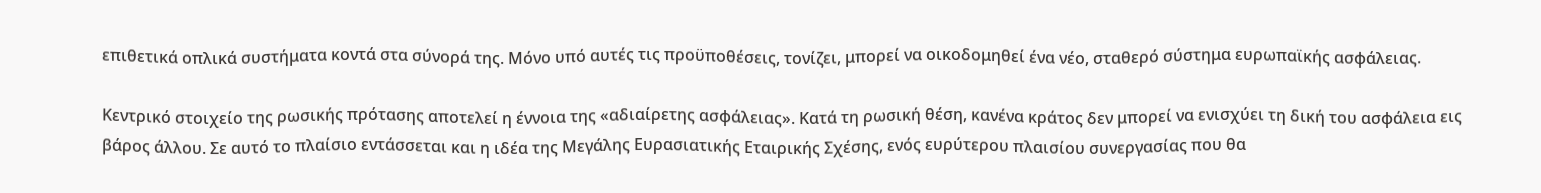επιθετικά οπλικά συστήματα κοντά στα σύνορά της. Μόνο υπό αυτές τις προϋποθέσεις, τονίζει, μπορεί να οικοδομηθεί ένα νέο, σταθερό σύστημα ευρωπαϊκής ασφάλειας.

Κεντρικό στοιχείο της ρωσικής πρότασης αποτελεί η έννοια της «αδιαίρετης ασφάλειας». Κατά τη ρωσική θέση, κανένα κράτος δεν μπορεί να ενισχύει τη δική του ασφάλεια εις βάρος άλλου. Σε αυτό το πλαίσιο εντάσσεται και η ιδέα της Μεγάλης Ευρασιατικής Εταιρικής Σχέσης, ενός ευρύτερου πλαισίου συνεργασίας που θα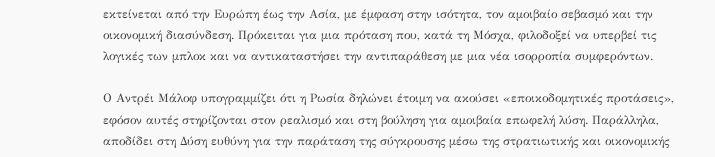εκτείνεται από την Ευρώπη έως την Ασία, με έμφαση στην ισότητα, τον αμοιβαίο σεβασμό και την οικονομική διασύνδεση. Πρόκειται για μια πρόταση που, κατά τη Μόσχα, φιλοδοξεί να υπερβεί τις λογικές των μπλοκ και να αντικαταστήσει την αντιπαράθεση με μια νέα ισορροπία συμφερόντων.

Ο Αντρέι Μάλοφ υπογραμμίζει ότι η Ρωσία δηλώνει έτοιμη να ακούσει «εποικοδομητικές προτάσεις», εφόσον αυτές στηρίζονται στον ρεαλισμό και στη βούληση για αμοιβαία επωφελή λύση. Παράλληλα, αποδίδει στη Δύση ευθύνη για την παράταση της σύγκρουσης μέσω της στρατιωτικής και οικονομικής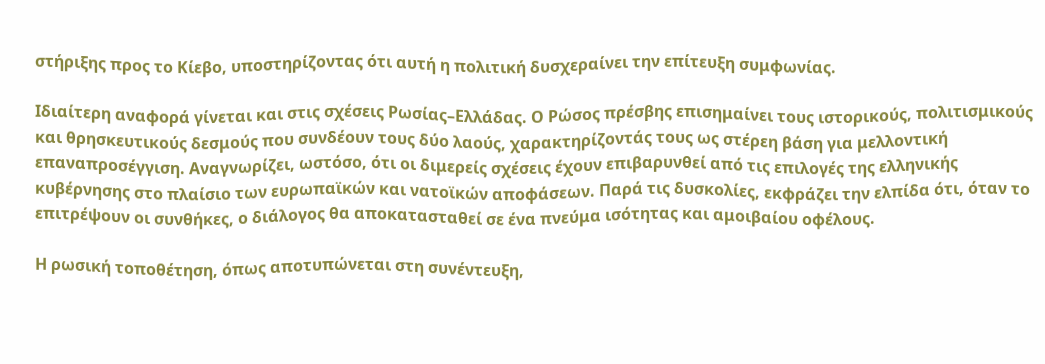στήριξης προς το Κίεβο, υποστηρίζοντας ότι αυτή η πολιτική δυσχεραίνει την επίτευξη συμφωνίας.

Ιδιαίτερη αναφορά γίνεται και στις σχέσεις Ρωσίας–Ελλάδας. Ο Ρώσος πρέσβης επισημαίνει τους ιστορικούς, πολιτισμικούς και θρησκευτικούς δεσμούς που συνδέουν τους δύο λαούς, χαρακτηρίζοντάς τους ως στέρεη βάση για μελλοντική επαναπροσέγγιση. Αναγνωρίζει, ωστόσο, ότι οι διμερείς σχέσεις έχουν επιβαρυνθεί από τις επιλογές της ελληνικής κυβέρνησης στο πλαίσιο των ευρωπαϊκών και νατοϊκών αποφάσεων. Παρά τις δυσκολίες, εκφράζει την ελπίδα ότι, όταν το επιτρέψουν οι συνθήκες, ο διάλογος θα αποκατασταθεί σε ένα πνεύμα ισότητας και αμοιβαίου οφέλους.

Η ρωσική τοποθέτηση, όπως αποτυπώνεται στη συνέντευξη,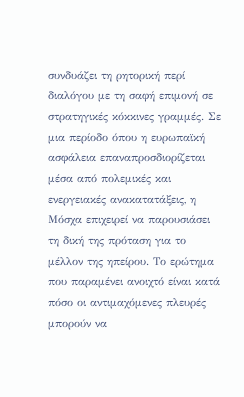συνδυάζει τη ρητορική περί διαλόγου με τη σαφή επιμονή σε στρατηγικές κόκκινες γραμμές. Σε μια περίοδο όπου η ευρωπαϊκή ασφάλεια επαναπροσδιορίζεται μέσα από πολεμικές και ενεργειακές ανακατατάξεις, η Μόσχα επιχειρεί να παρουσιάσει τη δική της πρόταση για το μέλλον της ηπείρου. Το ερώτημα που παραμένει ανοιχτό είναι κατά πόσο οι αντιμαχόμενες πλευρές μπορούν να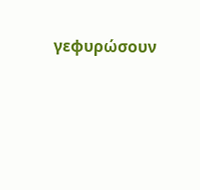γεφυρώσουν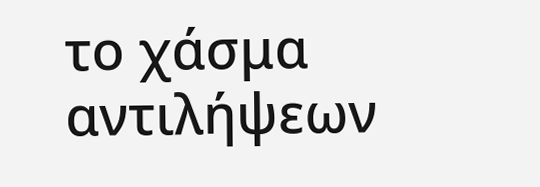το χάσμα αντιλήψεων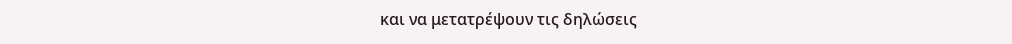και να μετατρέψουν τις δηλώσεις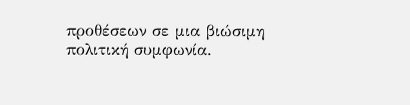προθέσεων σε μια βιώσιμη πολιτική συμφωνία.